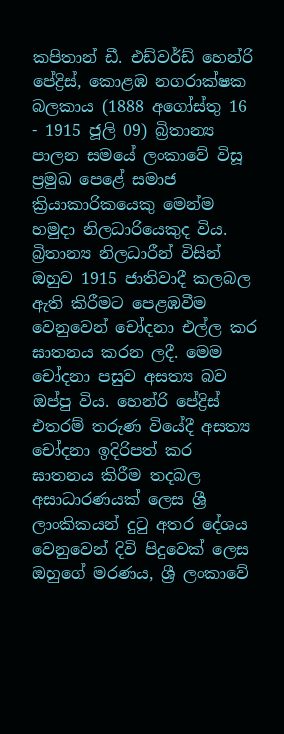කපිතාන් ඩී. එඩ්වර්ඩ් හෙන්රි පේද්‍රිස්, කොළඹ නගරාක්ෂක බලකාය (1888 අගෝස්තු 16 - 1915 ජූලි 09) බ්‍රිතාන්‍ය පාලන සමයේ ලංකාවේ විසූ ප්‍රමුඛ පෙළේ සමාජ ක්‍රියාකාරිකයෙකු මෙන්ම හමුදා නිලධාරියෙකුද විය. බ්‍රිතාන්‍ය නිලධාරීන් විසින් ඔහුව 1915 ජාතිවාදී කලබල ඇති කිරීමට පෙළඹවීම වෙනුවෙන් චෝදනා එල්ල කර ඝාතනය කරන ලදී. මෙම චෝදනා පසුව අසත්‍ය බව ඔප්පු විය. හෙන්රි පේද්‍රිස් එතරම් තරුණ වියේදී අසත්‍ය චෝදනා ඉදිරිපත් කර ඝාතනය කිරීම තදබල අසාධාරණයක් ලෙස ශ්‍රී ලාංකිකයන් දු‍ටු අතර දේශය වෙනුවෙන් දිවි පිදුවෙක් ලෙස ඔහුගේ මරණය, ශ්‍රී ලංකාවේ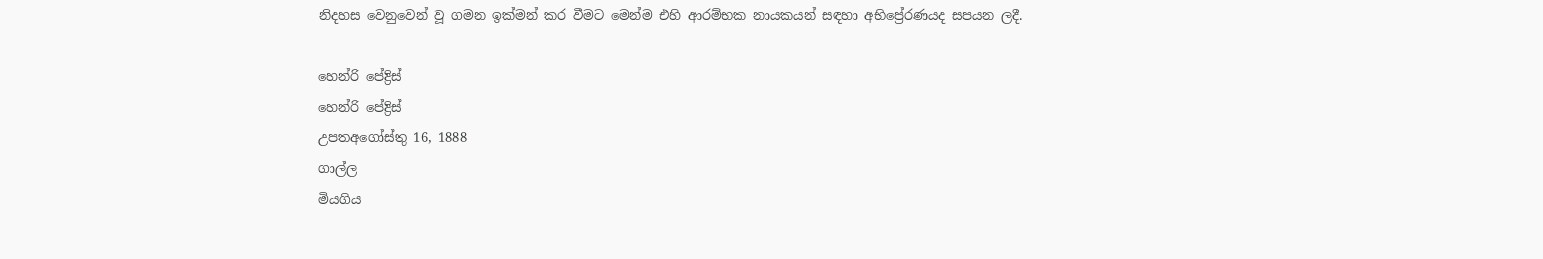නිදහස වෙනුවෙන් වූ ගමන ඉක්මන් කර වීමට මෙන්ම එහි ආරම්භක නායකයන් සඳහා අභිප්‍රේරණයද සපයන ලදී.

හෙන්රි පේද්‍රිස්
හෙන්රි පේද්‍රිස්
උපතඅගෝස්තු 16, 1888
ගාල්ල
මියගිය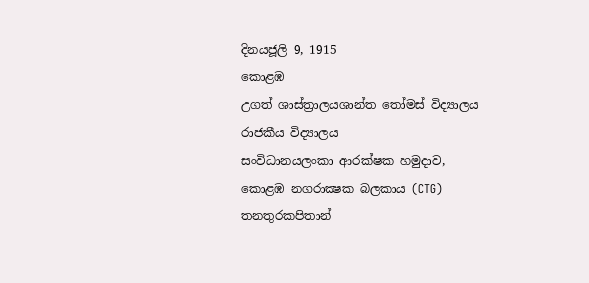දිනයජූලි 9, 1915
කොළඹ
උගත් ශාස්ත්‍රාලයශාන්ත තෝමස්‌ විද්‍යාලය
රාජකීය විද්‍යාලය
සංවිධානයලංකා ආරක්ෂක හමුදාව,
කොළඹ නගරාක්‍ෂක බලකාය (CTG)
තනතුරකපිතාන්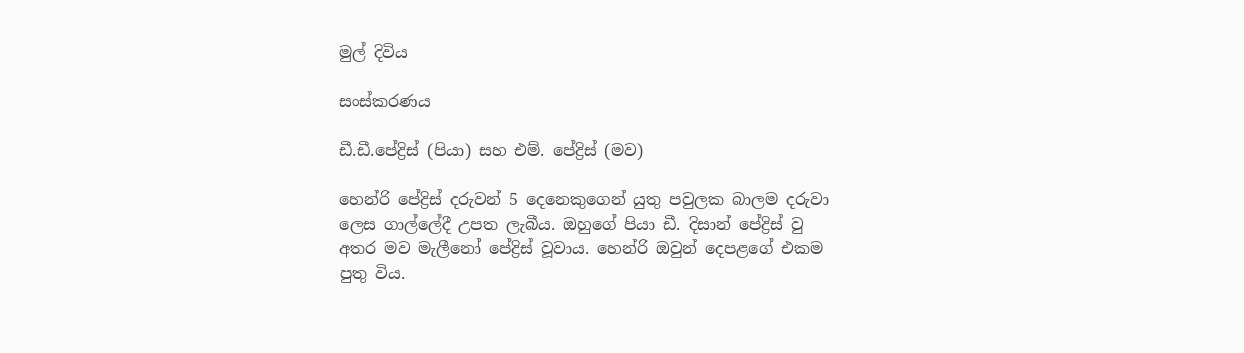මුල් දිවිය

සංස්කරණය

ඩී.ඩී.පේද්‍රිස් (පියා) සහ එම්. පේද්‍රිස් (මව)

හෙන්රි පේද්‍රිස් දරුවන් 5 දෙනෙකුගෙන් යුතු පවුලක බාලම දරුවා ලෙස ගාල්ලේදී උපත ලැබීය. ඔහුගේ පියා ඩී. දිසාන් පේද්‍රිස් වු අතර මව මැලීනෝ පේද්‍රිස් වූවාය. හෙන්රි ඔවුන් දෙපළගේ එකම පුතු විය.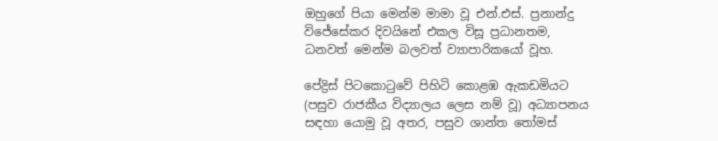ඔහුගේ පියා මෙන්ම මාමා වූ එන්.එස්. ප්‍රනාන්දු විජේසේකර දිවයිනේ එකල විසූ ප්‍රධානතම, ධනවත් මෙන්ම බලවත් ව්‍යාපාරිකයෝ වූහ.

පේද්‍රිස් පිටකො‍ටුවේ පිහිටි කොළඹ ඇකඩමියට (පසුව රාජකීය විද්‍යාලය ලෙස නම් වූ) අධ්‍යාපනය සඳහා යොමු වූ අතර, පසුව ශාන්ත ‍තෝමස්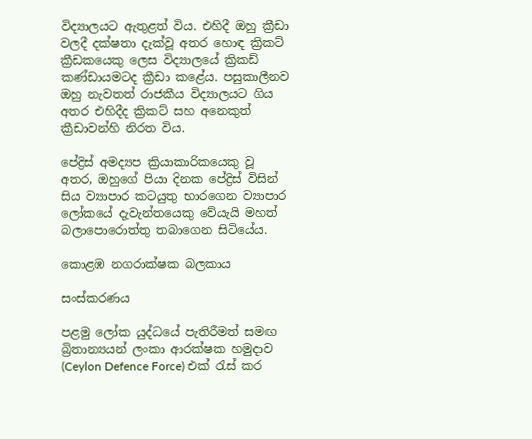විද්‍යාලයට ඇතුළත් විය. එහිදී ඔහු ක්‍රීඩා වලදී දක්ෂතා දැක්වූ අතර හොඳ ක්‍රිකට් ක්‍රීඩකයෙකු ලෙස විද්‍යාලයේ ක්‍රිකඩ් කණ්ඩායමටද ක්‍රීඩා කළේය. පසුකාලීනව ඔහු නැවතත් රාජකීය විද්‍යාලයට ගිය අතර එහිදීද ක්‍රිකට් සහ අනෙකුත් ක්‍රීඩාවන්හි නිරත විය.

පේද්‍රිස් අමද්‍යප ක්‍රියාකාරිකයෙකු වූ අතර, ඔහුගේ පියා දිනක පේද්‍රිස් විසින් සිය ව්‍යාපාර කටයුතු භාරගෙන ව්‍යාපාර ලෝකයේ දැවැන්තයෙකු වේයැයි මහත් බලාපොරොත්තු තබාගෙන සිටියේය.

කොළඹ නගරාක්ෂක බලකාය

සංස්කරණය

පළමු ලෝක යුද්ධයේ පැතිරීමත් සමඟ බ්‍රිතාන්‍යයන් ලංකා ආරක්ෂක හමුදාව (Ceylon Defence Force) එක් ‍රැස් කර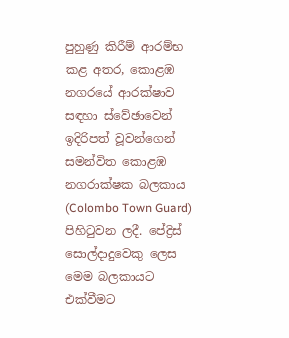පුහුණු කිරීම් ආරම්භ කළ අතර, කොළඹ නගරයේ ආරක්ෂාව සඳහා ස්වේඡාවෙන් ඉදිරිපත් වූවන්ගෙන් සමන්විත කොළඹ නගරාක්ෂක බලකාය (Colombo Town Guard) පිහි‍ටුවන ලදී. පේද්‍රිස් සොල්දාදුවෙකු ලෙස මෙම බලකායට එක්වීමට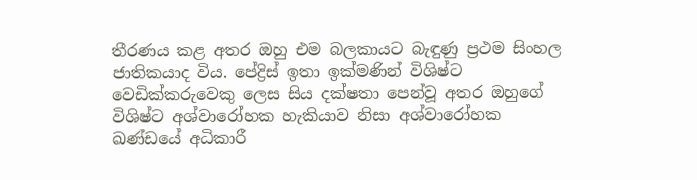තීරණය කළ අතර ඔහු එම බලකායට බැඳුණු ප්‍රථම සිංහල ජාතිකයාද විය. පේද්‍රිස් ඉතා ඉක්මණින් විශිෂ්ට වෙඩික්කරුවෙකු ලෙස සිය දක්ෂතා පෙන්වූ අතර ඔහුගේ විශිෂ්ට අශ්වාරෝහක හැකියාව නිසා අශ්වාරෝහක ඛණ්ඩයේ අධිකාරී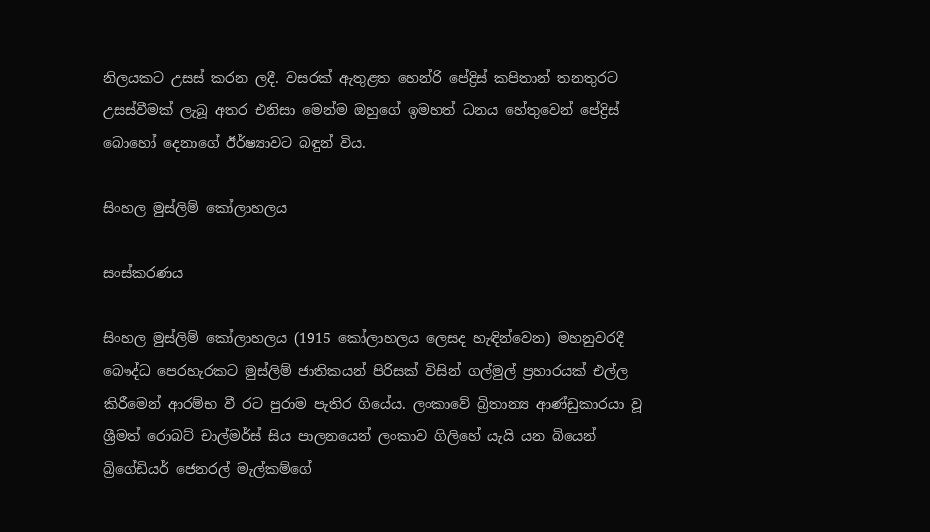නිලයකට උසස් කරන ලදී. වසරක් ඇතුළත හෙන්රි පේද්‍රිස් කපිතාන් තනතුරට උසස්වීමක් ලැබූ අතර එනිසා මෙන්ම ඔහුගේ ඉමහත් ධනය හේතුවෙන් පේද්‍රිස් බොහෝ දෙනාගේ ඊර්ෂ්‍යාවට බඳුන් විය.

සිංහල මුස්ලිම් කෝලාහලය

සංස්කරණය

සිංහල මුස්ලිම් කෝලාහලය (1915 කෝලාහලය ලෙසද හැඳින්වෙන) මහනුවරදී බෞද්ධ පෙරහැරකට මුස්ලිම් ජාතිකයන් පිරිසක් විසින් ගල්මුල් ප්‍රහාරයක් එල්ල කිරීමෙන් ආරම්භ වී රට පුරාම පැතිර ගියේය. ලංකාවේ බ්‍රිතාන්‍ය ආණ්ඩුකාරයා වූ ශ්‍රීමත් රොබට් චාල්මර්ස් සිය පාලනයෙන් ලංකාව ගිලිහේ යැයි යන බියෙන් බ්‍රිගේඩියර් ජෙනරල් මැල්කම්ගේ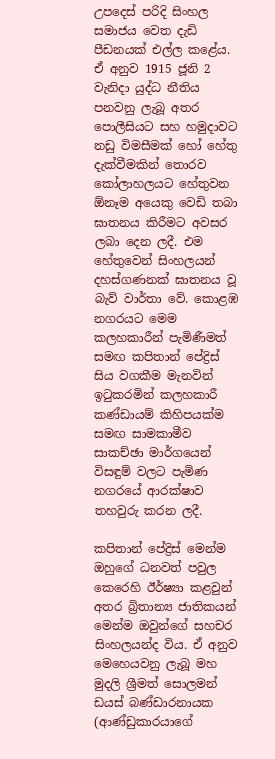උපදෙස් පරිදි සිංහල සමාජය වෙත දැඩි පීඩනයක් එල්ල කළේය. ඒ අනුව 1915 ජූනි 2 වැනිදා යුද්ධ නීතිය පනවනු ලැබූ අතර පොලීසියට සහ හමුදාවට නඩු විමසීමක් හෝ හේතු දැක්වීමකින් තොරව කෝලාහලයට හේතුවන ඕනෑම අයෙකු වෙඩි තබා ඝාතනය කිරීමට අවසර ලබා දෙන ලදී. එම හේතුවෙන් සිංහලයන් දහස්ගණනක් ඝාතනය වූ බැව් වාර්තා වේ. කොළඹ නගරයට මෙම කලහකාරීන් පැමිණීමත් සමඟ කපිතාන් පේද්‍රිස් සිය වගකීම මැනවින් ඉ‍ටුකරමින් කලහකාරී කණ්ඩායම් කිහිපයක්ම සමඟ සාමකාමීව සාකච්ඡා මාර්ගයෙන් විසඳුම් වලට පැමිණ නගරයේ ආරක්ෂාව තහවුරු කරන ලදී.

කපිතාන් පේද්‍රිස් මෙන්ම ඔහුගේ ධනවත් පවුල කෙරෙහි ඊර්ෂ්‍යා කළවුන් අතර බ්‍රිතාන්‍ය ජාතිකයන් මෙන්ම ඔවුන්ගේ සහචර සිංහලයන්ද විය. ඒ අනුව මෙහෙයවනු ලැබූ මහ මුදලි ශ්‍රීමත් සොලමන් ඩයස් බණ්ඩාරනායක (ආණ්ඩුකාරයාගේ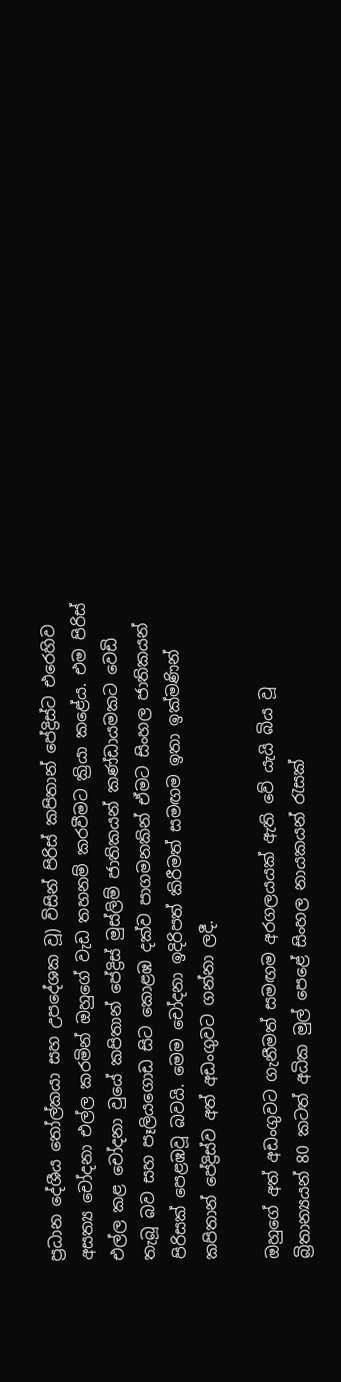ප්‍රධාන දේශීය ‍තෝල්කයා සහ උපදේශක වූ) විසින් පිරිස් කපිතාන් පේද්‍රිස්ට එරෙහිව අසත්‍ය චෝදනා එල්ල කරමින් ඔහුගේ වැඩ තහනම් කරවීමට ක්‍රියා කළේය. එම පිරිස් එල්ල කළ චෝදනා වුයේ කපිතාන් පේද්‍රිස් මුස්ලිම් ජාතිකයන් කණ්ඩායමකට වෙඩි තැබූ බව සහ පෑලියගොඩ සිට කොළඹ දක්ව පාගමනකින් ඒමට සිංහල ජාතිකයන් පිරිසක් පෙළඹවූ බවයි. මෙම චෝදනා ඉදිරිපත් කිරීමත් සමඟම ඉතා ඉක්මණින් කපිතාන් පේද්‍රිස්ව අත් අඩංගුවට ගන්නා ලදී.

ඔහුගේ අත් අඩංගුවට ගැනීමත් සමඟම අරගලයයක් ඇති වේ යැයි බිය වූ බ්‍රිතාන්‍යයන් 80 කටත් අධික මුල් පෙළේ සිංහල නායකයන් ‍රැසක්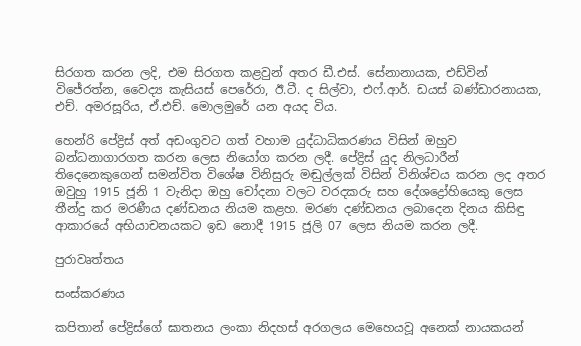සිරගත කරන ලදි, එම සිරගත කළවුන් අතර ඩී.එස්. සේනානායක, එඩ්වින් විජේරත්න, වෛද්‍ය කැසියස් පෙරේරා, ඊ.ටී. ද සිල්වා, එෆ්.ආර්. ඩයස් බණ්ඩාරනායක, එච්. අමරසූරිය, ඒ.එච්. මොලමුරේ යන අයද විය.

හෙන්රි පේද්‍රිස් අත් අඩංගුවට ගත් වහාම යුද්ධාධිකරණය විසින් ඔහුව බන්ධනාගාරගත කරන ලෙස නියෝග කරන ලදී. පේද්‍රිස් යුද නිලධාරීන් තිදෙනෙකුගෙන් සමන්විත විශේෂ විනිසුරු මඬුල්ලක් විසින් විනිශ්චය කරන ලද අතර ඔවුහු 1915 ජූනි 1 වැනිදා ඔහු චෝදනා වලට වරදකරු සහ දේශද්‍රෝහියෙකු ලෙස තීන්දු කර මරණීය දණ්ඩනය නියම කළහ. මරණ දණ්ඩනය ලබාදෙන දිනය කිසිඳු ආකාරයේ අභියාචනයකට ඉඩ නොදී 1915 ජූලි 07 ලෙස නියම කරන ලදී.

පුරාවෘත්තය

සංස්කරණය

කපිතාන් පේද්‍රිස්ගේ ඝාතනය ලංකා නිදහස් අරගලය මෙහෙයවූ අනෙක් නායකයන්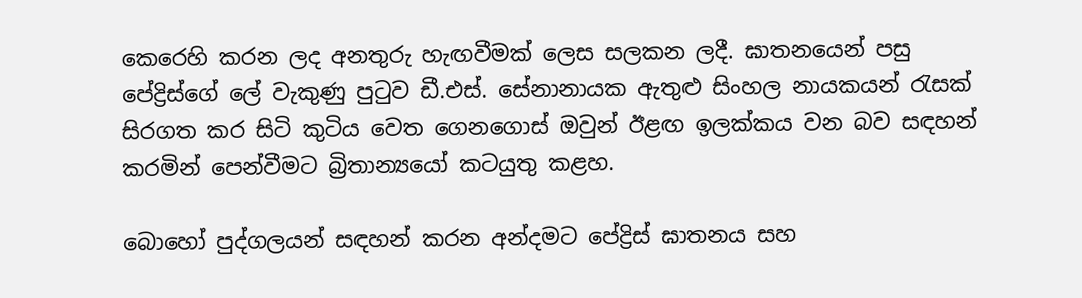කෙරෙහි කරන ලද අනතුරු හැඟවීමක් ලෙස සලකන ලදී. ඝාතනයෙන් පසු පේද්‍රිස්ගේ ලේ වැකුණු පු‍ටුව ඩී.එස්. සේනානායක ඇතුළු සිංහල නායකයන් ‍රැසක් සිරගත කර සිටි කුටිය වෙත ගෙනගොස් ඔවුන් ඊළඟ ඉලක්කය වන බව සඳහන් කරමින් පෙන්වීමට බ්‍රිතාන්‍යයෝ කටයුතු කළහ.

බොහෝ පුද්ගලයන් සඳහන් කරන අන්දමට පේද්‍රිස් ඝාතනය සහ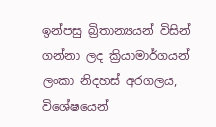ඉන්පසු බ්‍රිතාන්‍යයන් විසින් ගන්නා ලද ක්‍රියාමාර්ගයන් ලංකා නිදහස් අරගලය, විශේෂයෙන්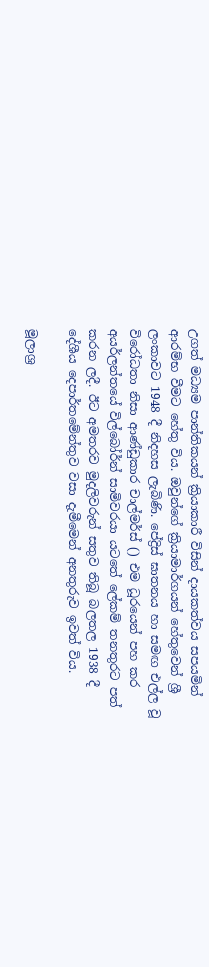උගත් මධ්‍යම පාන්තිකයන් ක්‍රියාකාරී විසින් දායකත්වය සපයමින් ආරම්භ වීමට හේතු විය. ඔවුන්ගේ ක්‍රියාමාර්ගයන් හේතුවෙන් ශ්‍රී ලංකාවට 1948 දී නිදහස ලැබිණි. පේද්‍රිස් ඝාතනය හා සමඟ එල්ල වූ විරෝධතා නිසා ආණ්ඩුකාර චාල්මර්ස් () එම ධූරයෙන් පහ කර අයර්ලන්තයේ විල්බෝර්න් සාමිවරයා යටතේ ලේකම් තනතුරට පත් කරන ලදී. ඊට අමතරව මුදලිවරුන් සතුව තිබූ බලතල 1938 දී දේශීය දෙපාර්තමේන්තුව වසා දැමීමෙන් අනතුරුව ඉවත් විය.

මූලාශ්‍ර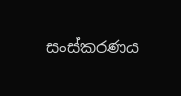සංස්කරණය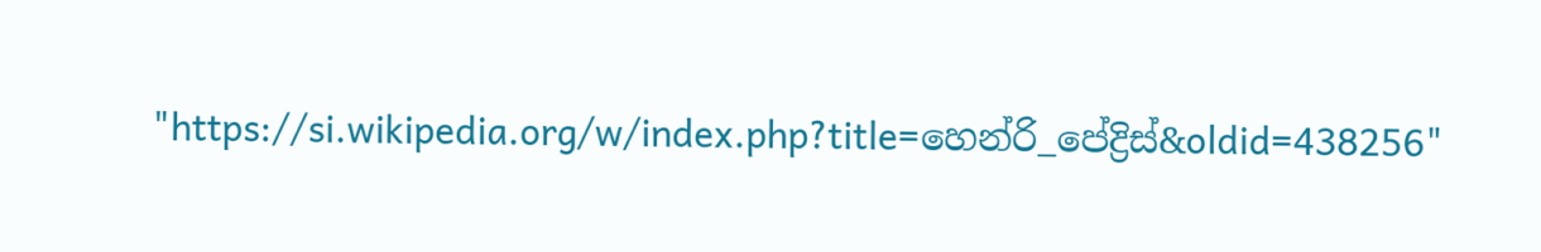"https://si.wikipedia.org/w/index.php?title=හෙන්රි_පේද්‍රිස්&oldid=438256"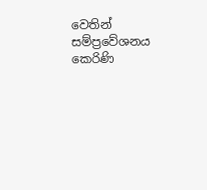වෙතින් සම්ප්‍රවේශනය කෙරිණි